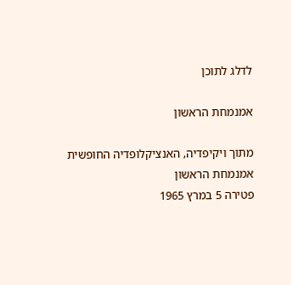לדלג לתוכן

אמנמחת הראשון

מתוך ויקיפדיה, האנציקלופדיה החופשית
אמנמחת הראשון
פטירה 5 במרץ 1965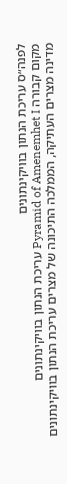לפנה״ס עריכת הנתון בוויקינתונים
מקום קבורה Pyramid of Amenemhet I עריכת הנתון בוויקינתונים
מדינה מצרים העתיקה, הממלכה התיכונה של מצרים עריכת הנתון בוויקינתונים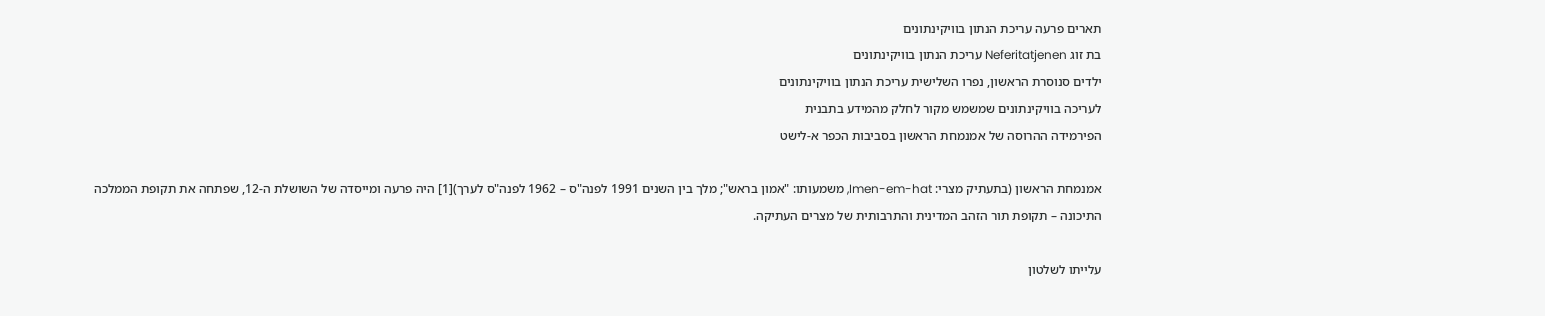תארים פרעה עריכת הנתון בוויקינתונים
בת זוג Neferitatjenen עריכת הנתון בוויקינתונים
ילדים סנוסרת הראשון, נפרו השלישית עריכת הנתון בוויקינתונים
לעריכה בוויקינתונים שמשמש מקור לחלק מהמידע בתבנית
הפירמידה ההרוסה של אמנמחת הראשון בסביבות הכפר א-לישט

אמנמחת הראשון (בתעתיק מצרי: Imen-em-hat, משמעותו: "אמון בראש"; מלך בין השנים 1991 לפנה"ס – 1962 לפנה"ס לערך)[1] היה פרעה ומייסדה של השושלת ה-12, שפתחה את תקופת הממלכה התיכונה – תקופת תור הזהב המדינית והתרבותית של מצרים העתיקה.

עלייתו לשלטון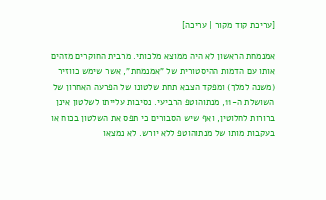[עריכת קוד מקור | עריכה]

אמנמחת הראשון לא היה ממוצא מלכותי. מרבית החוקרים מזהים אותו עם הדמות ההיסטורית של "אמנמחת", אשר שימש כווזיר (משנה למלך) ומפקד הצבא תחת שלטונו של הפרעה האחרון של השושלת ה-11, מנתוהוטפ הרביעי. נסיבות עלייתו לשלטון אינן ברורות לחלוטין, ואף שיש הסבורים כי תפס את השלטון בכוח או בעקבות מותו של מנתוהוטפ ללא יורש. לא נמצאו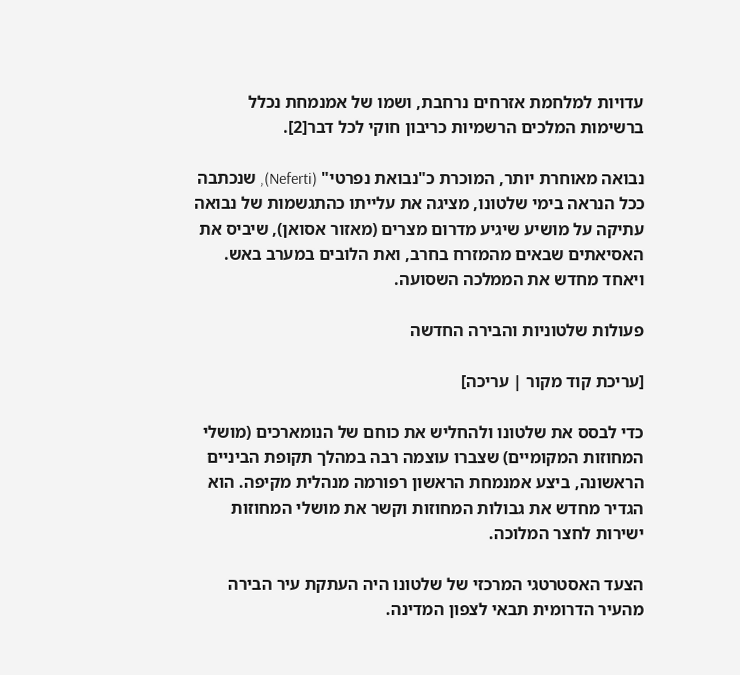עדויות למלחמת אזרחים נרחבת, ושמו של אמנמחת נכלל ברשימות המלכים הרשמיות כריבון חוקי לכל דבר[2].

נבואה מאוחרת יותר, המוכרת כ"נבואת נפרטי" (Neferti), שנכתבה ככל הנראה בימי שלטונו, מציגה את עלייתו כהתגשמות של נבואה עתיקה על מושיע שיגיע מדרום מצרים (מאזור אסואן), שיביס את האסיאתים שבאים מהמזרח בחרב, ואת הלובים במערב באש. ויאחד מחדש את הממלכה השסועה.

פעולות שלטוניות והבירה החדשה

[עריכת קוד מקור | עריכה]

כדי לבסס את שלטונו ולהחליש את כוחם של הנומארכים (מושלי המחוזות המקומיים) שצברו עוצמה רבה במהלך תקופת הביניים הראשונה, ביצע אמנמחת הראשון רפורמה מנהלית מקיפה. הוא הגדיר מחדש את גבולות המחוזות וקשר את מושלי המחוזות ישירות לחצר המלוכה.

הצעד האסטרטגי המרכזי של שלטונו היה העתקת עיר הבירה מהעיר הדרומית תבאי לצפון המדינה.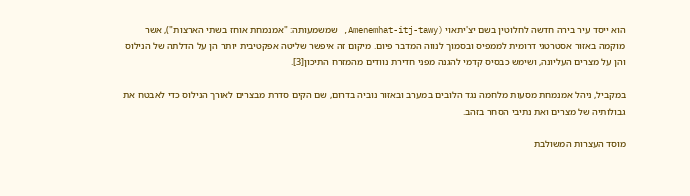הוא ייסד עיר בירה חדשה לחלוטין בשם יצ'יתאוי (Amenemhat-itj-tawy, שמשמעותה: "אמנמחת אוחז בשתי הארצות"), אשר מוקמה באזור אסטרטגי דרומית לממפיס ובסמוך לנווה המדבר פיום. מיקום זה איפשר שליטה אפקטיבית יותר הן על הדלתה של הנילוס והן על מצרים העליונה, ושימש כבסיס קדמי להגנה מפני חדירת נוודים מהמזרח התיכון[3].

במקביל, ניהל אמנמחת מסעות מלחמה נגד הלובים במערב ובאזור נוביה בדרום, שם הקים סדרת מבצרים לאורך הנילוס כדי לאבטח את גבולותיה של מצרים ואת נתיבי הסחר בזהב.

מוסד העצרות המשולבת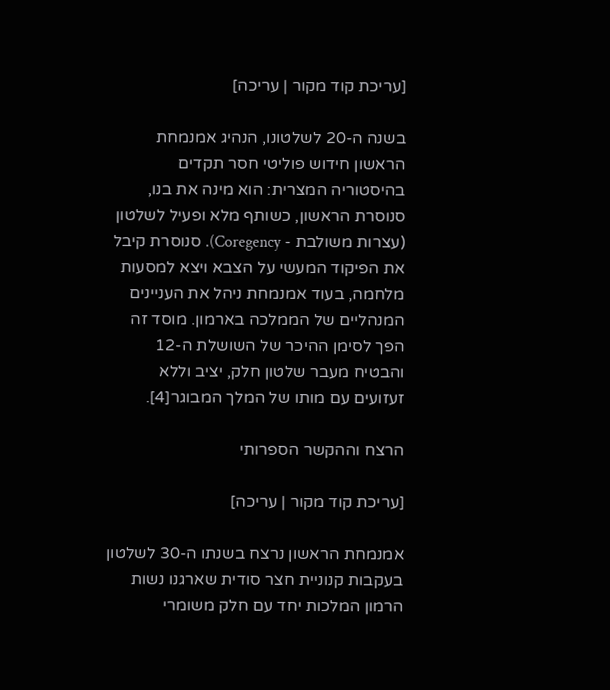[עריכת קוד מקור | עריכה]

בשנה ה-20 לשלטונו, הנהיג אמנמחת הראשון חידוש פוליטי חסר תקדים בהיסטוריה המצרית: הוא מינה את בנו, סנוסרת הראשון, כשותף מלא ופעיל לשלטון (עצרות משולבת - Coregency). סנוסרת קיבל את הפיקוד המעשי על הצבא ויצא למסעות מלחמה, בעוד אמנמחת ניהל את העניינים המנהליים של הממלכה בארמון. מוסד זה הפך לסימן ההיכר של השושלת ה-12 והבטיח מעבר שלטון חלק, יציב וללא זעזועים עם מותו של המלך המבוגר[4].

הרצח וההקשר הספרותי

[עריכת קוד מקור | עריכה]

אמנמחת הראשון נרצח בשנתו ה-30 לשלטון בעקבות קנוניית חצר סודית שארגנו נשות הרמון המלכות יחד עם חלק משומרי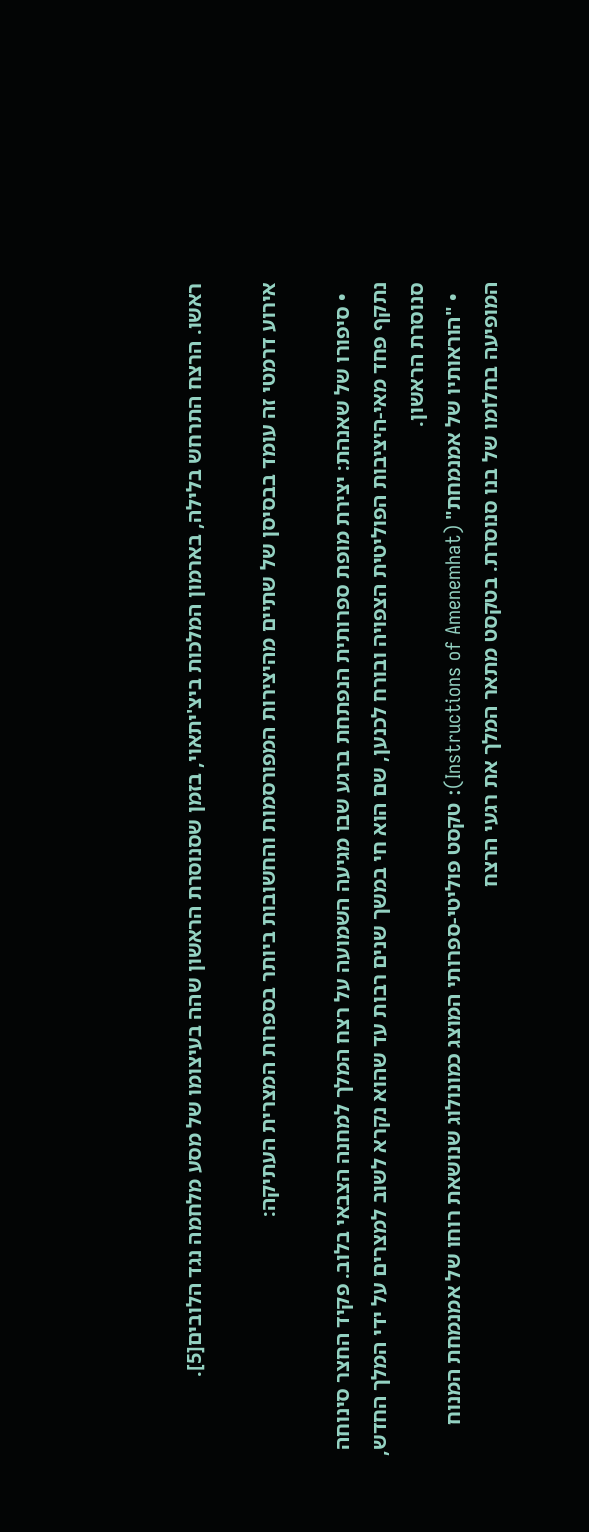ראשו. הרצח התרחש בלילה, בארמון המלכות ביצ'יתאוי, בזמן שסנוסרת הראשון שהה בעיצומו של מסע מלחמה נגד הלובים[5].

אירוע דרמטי זה עומד בבסיסן של שתיים מהיצירות המפורסמות והחשובות ביותר בספרות המצרית העתיקה:

  • סיפורו של שאנהת: יצירת מופת ספרותית הנפתחת ברגע שבו מגיעה השמועה על רצח המלך למחנה הצבאי בלוב. פקיד החצר סינוחה נתקף פחד מאי-היציבות הפוליטית הצפויה ובורח לכנען, שם הוא חי במשך שנים רבות עד שהוא נקרא לשוב למצרים על ידי המלך החדש, סנוסרת הראשון.
  • "הוראותיו של אמנמחת" (Instructions of Amenemhat): טקסט פוליטי-ספרותי המוצג כמונולוג שנושאת רוחו של אמנמחת המנוח המופיעה בחלומו של בנו סנוסרת. בטקסט מתאר המלך את רגעי הרצח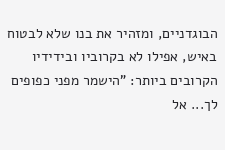הבוגדניים, ומזהיר את בנו שלא לבטוח באיש, אפילו לא בקרוביו ובידידיו הקרובים ביותר: "הישמר מפני כפופים לך... אל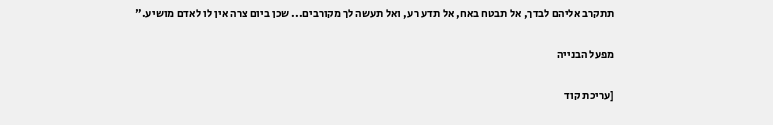תתקרב אליהם לבדך, אל תבטח באח, אל תדע רע, ואל תעשה לך מקורבים... שכן ביום צרה אין לו לאדם מושיע."

מפעל הבנייה

[עריכת קוד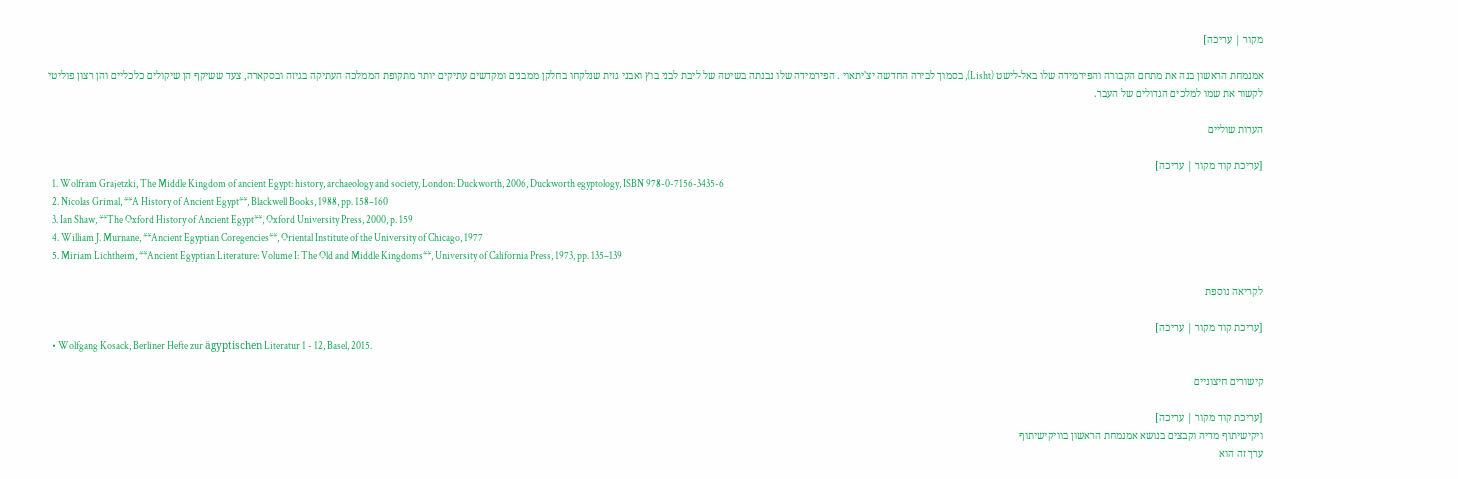מקור | עריכה]

אמנמחת הראשון בנה את מתחם הקבורה והפירמידה שלו באל-לישט (Lisht), בסמוך לבירה החדשה יצ'יתאוי . הפירמידה שלו נבנתה בשיטה של ליבת לבני בוץ ואבני גזית שנלקחו בחלקן ממבנים ומקדשים עתיקים יותר מתקופת הממלכה העתיקה בגיזה ובסקארה, צעד ששיקף הן שיקולים כלכליים והן רצון פוליטי לקשור את שמו למלכים הגדולים של העבר.

הערות שוליים

[עריכת קוד מקור | עריכה]
  1. Wolfram Grajetzki, The Middle Kingdom of ancient Egypt: history, archaeology and society, London: Duckworth, 2006, Duckworth egyptology, ISBN 978-0-7156-3435-6
  2. Nicolas Grimal, **A History of Ancient Egypt**, Blackwell Books, 1988, pp. 158–160
  3. Ian Shaw, **The Oxford History of Ancient Egypt**, Oxford University Press, 2000, p. 159
  4. William J. Murnane, **Ancient Egyptian Coregencies**, Oriental Institute of the University of Chicago, 1977
  5. Miriam Lichtheim, **Ancient Egyptian Literature: Volume I: The Old and Middle Kingdoms**, University of California Press, 1973, pp. 135–139

לקריאה נוספת

[עריכת קוד מקור | עריכה]
  • Wolfgang Kosack, Berliner Hefte zur ägyptischen Literatur 1 - 12, Basel, 2015.

קישורים חיצוניים

[עריכת קוד מקור | עריכה]
ויקישיתוף מדיה וקבצים בנושא אמנמחת הראשון בוויקישיתוף
ערך זה הוא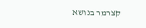קצרמר בנושא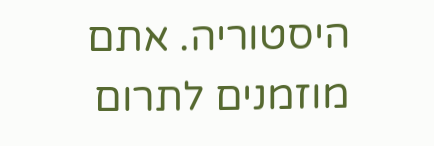היסטוריה. אתם מוזמנים לתרום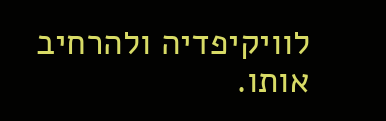לוויקיפדיה ולהרחיב אותו.